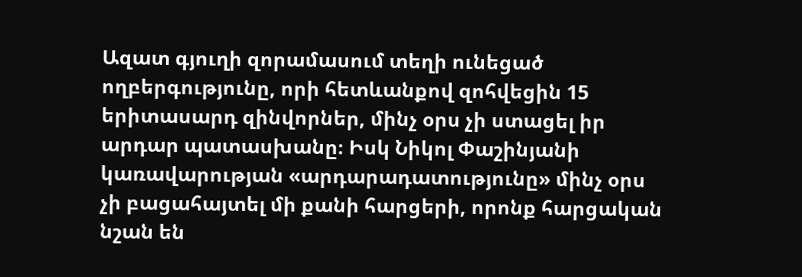Ազատ գյուղի զորամասում տեղի ունեցած ողբերգությունը, որի հետևանքով զոհվեցին 15 երիտասարդ զինվորներ, մինչ օրս չի ստացել իր արդար պատասխանը։ Իսկ Նիկոլ Փաշինյանի կառավարության «արդարադատությունը» մինչ օրս չի բացահայտել մի քանի հարցերի, որոնք հարցական նշան են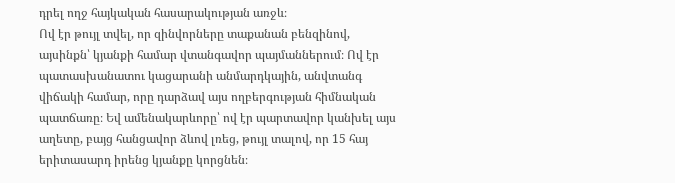դրել ողջ հայկական հասարակության առջև։
Ով էր թույլ տվել, որ զինվորները տաքանան բենզինով, այսինքն՝ կյանքի համար վտանգավոր պայմաններում։ Ով էր պատասխանատու կացարանի անմարդկային, անվտանգ վիճակի համար, որը դարձավ այս ողբերգության հիմնական պատճառը։ Եվ ամենակարևորը՝ ով էր պարտավոր կանխել այս աղետը, բայց հանցավոր ձևով լռեց, թույլ տալով, որ 15 հայ երիտասարդ իրենց կյանքը կորցնեն։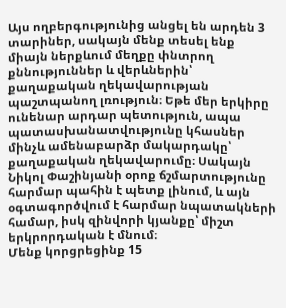Այս ողբերգությունից անցել են արդեն 3 տարիներ, սակայն մենք տեսել ենք միայն ներքևում մեղքը փնտրող քննություններ և վերևներին՝ քաղաքական ղեկավարության պաշտպանող լռություն։ Եթե մեր երկիրը ունենար արդար պետություն, ապա պատասխանատվությունը կհասներ մինչև ամենաբարձր մակարդակը՝ քաղաքական ղեկավարումը։ Սակայն Նիկոլ Փաշինյանի օրոք ճշմարտությունը հարմար պահին է պետք լինում, և այն օգտագործվում է հարմար նպատակների համար, իսկ զինվորի կյանքը՝ միշտ երկրորդական է մնում։
Մենք կորցրեցինք 15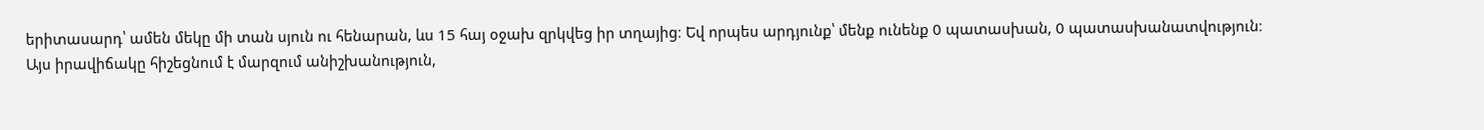երիտասարդ՝ ամեն մեկը մի տան սյուն ու հենարան, ևս 15 հայ օջախ զրկվեց իր տղայից։ Եվ որպես արդյունք՝ մենք ունենք 0 պատասխան, 0 պատասխանատվություն։
Այս իրավիճակը հիշեցնում է մարզում անիշխանություն,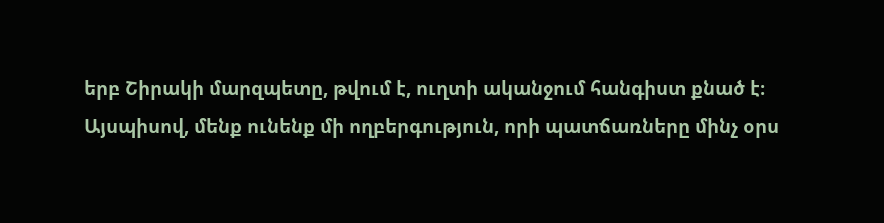երբ Շիրակի մարզպետը, թվում է, ուղտի ականջում հանգիստ քնած է։
Այսպիսով, մենք ունենք մի ողբերգություն, որի պատճառները մինչ օրս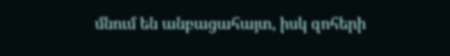մնում են անբացահայտ, իսկ զոհերի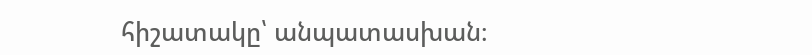հիշատակը՝ անպատասխան։